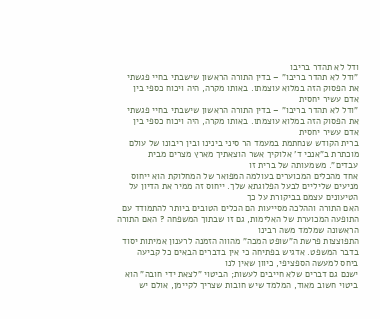ודל לא תהדר בריבו
"ודל לא תהדר בריבו" – בדין התורה הראשון שישבתי בחיי פגשתי את הפסוק הזה במלוא עוצמתו. באותו מקרה, היה ויכוח כספי בין אדם עשיר יחסית
"ודל לא תהדר בריבו" – בדין התורה הראשון שישבתי בחיי פגשתי את הפסוק הזה במלוא עוצמתו. באותו מקרה, היה ויכוח כספי בין אדם עשיר יחסית
ברית הקודש שנחתמת במעמד הר סיני בינינו ובין ריבונו של עולם מוכתרת ב"אנכי ד' אלוקיך אשר הוצאתיך מארץ מצרים מבית עבדים". משמעותה של ברית זו
אחד מהכלים המכוערים בעולמה המפואר של המחלוקת הוא ייחוס מניעים שליליים לבעל הפלוגתא שלך. ייחוס זה ממיר את הדיון על הטיעונים עצמם בביקורת על כך
האם התורה וההלכה מסייעות הם הכלים הטובים ביותר להתמודד עם התופעה המכוערת של האלימות, גם זו שבתוך המשפחה ? האם התורה הראשונה שמלמד משה רבינו
התפוצצות פרשת ה"שופט המכה" מהווה הזמנה לרענון אמיתות יסוד בדבר המשפט. אדגיש בפתיחה כי אין בדברים הבאים כל קביעה ביחס למעשה הספציפי, כיוון שאין לנו
ישנם גם דברים שלא חייבים לעשות; הביטוי "לצאת ידי חובה" הוא ביטוי חשוב מאוד, המלמד שיש חובות שצריך לקיימן, אולם יש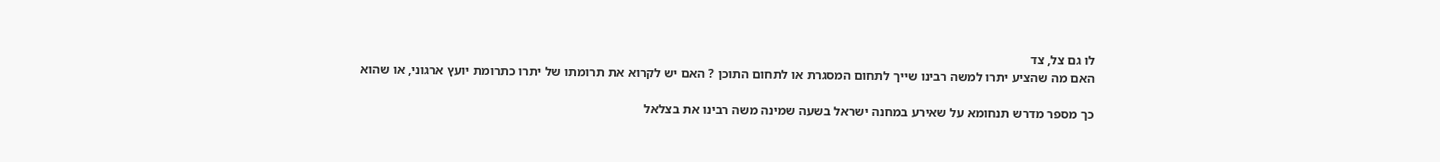לו גם צל, צד
האם מה שהציע יתרו למשה רבינו שייך לתחום המסגרת או לתחום התוכן ? האם יש לקרוא את תרומתו של יתרו כתרומת יועץ ארגוני, או שהוא

כך מספר מדרש תנחומא על שאירע במחנה ישראל בשעה שמינה משה רבינו את בצלאל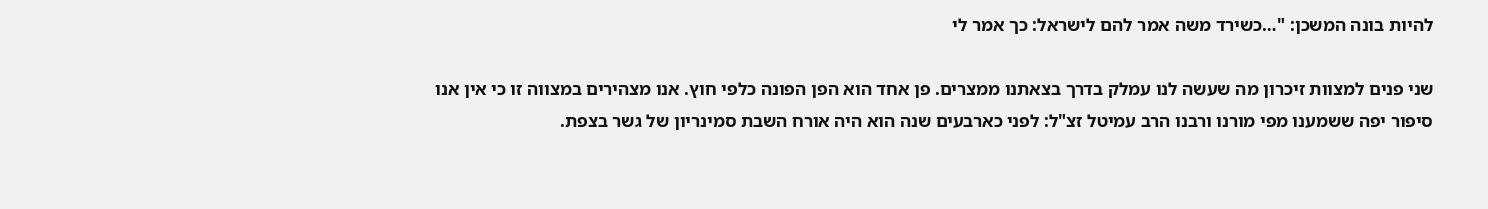להיות בונה המשכן: "…כשירד משה אמר להם לישראל: כך אמר לי

שני פנים למצוות זיכרון מה שעשה לנו עמלק בדרך בצאתנו ממצרים. פן אחד הוא הפן הפונה כלפי חוץ. אנו מצהירים במצווה זו כי אין אנו
סיפור יפה ששמענו מפי מורנו ורבנו הרב עמיטל זצ"ל: לפני כארבעים שנה הוא היה אורח השבת סמינריון של גשר בצפת.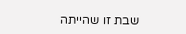שבת זו שהייתה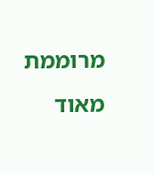מרוממת מאוד